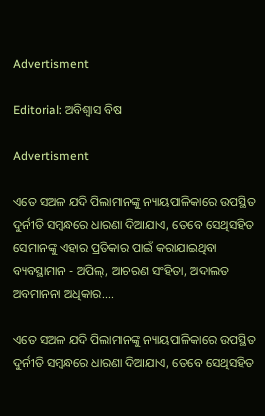Advertisment

Editorial: ଅବିଶ୍ବାସ ବିଷ

Advertisment

ଏତେ ସଅଳ ଯଦି ପିଲାମାନଙ୍କୁ ନ୍ୟାୟପାଳିକାରେ ଉପସ୍ଥିତ ଦୁର୍ନୀତି ସମ୍ବନ୍ଧରେ ଧାରଣା ଦିଆଯାଏ, ତେବେ ସେଥିସହିତ ସେମାନଙ୍କୁ ଏହାର ପ୍ରତିକାର ପାଇଁ କରାଯାଇଥିବା ବ୍ୟବସ୍ଥାମାନ - ଅପିଲ୍, ଆଚରଣ ସଂହିତା, ଅଦାଲତ ଅବମାନନା ଅଧିକାର....

ଏତେ ସଅଳ ଯଦି ପିଲାମାନଙ୍କୁ ନ୍ୟାୟପାଳିକାରେ ଉପସ୍ଥିତ ଦୁର୍ନୀତି ସମ୍ବନ୍ଧରେ ଧାରଣା ଦିଆଯାଏ, ତେବେ ସେଥିସହିତ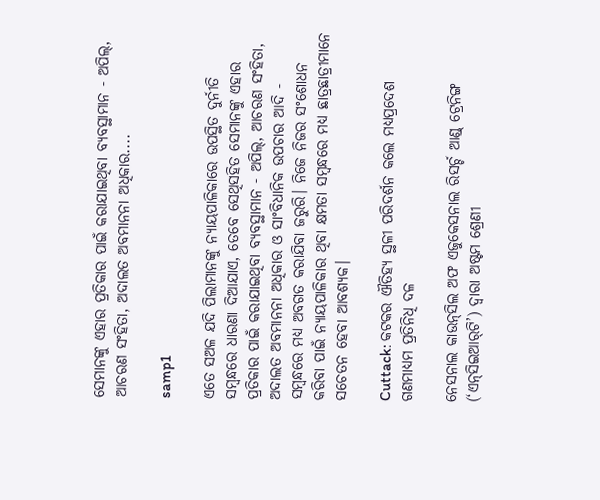ସେମାନଙ୍କୁ ଏହାର ପ୍ରତିକାର ପାଇଁ କରାଯାଇଥିବା ବ୍ୟବସ୍ଥାମାନ - ଅପିଲ୍, ଆଚରଣ ସଂହିତା, ଅଦାଲତ ଅବମାନନା ଅଧିକାର....

samp1

ଏତେ ସଅଳ ଯଦି ପିଲାମାନଙ୍କୁ ନ୍ୟାୟପାଳିକାରେ ଉପସ୍ଥିତ ଦୁର୍ନୀତି ସମ୍ବନ୍ଧରେ ଧାରଣା ଦିଆଯାଏ, ତେବେ ସେଥିସହିତ ସେମାନଙ୍କୁ ଏହାର ପ୍ରତିକାର ପାଇଁ କରାଯାଇଥିବା ବ୍ୟବସ୍ଥାମାନ - ଅପିଲ୍, ଆଚରଣ ସଂହିତା, ଅଦାଲତ ଅବମାନନା ଅଧିକାର ଓ ସାଂବିଧାନିକ ଉପଚାର ଆଦି - ସମ୍ବନ୍ଧରେ ମଧ୍ୟ ଅବଗତ କରାଯିବା ଜରୁରି। ନିଜେ ନିଜର ସଂଶୋଧନ କରିବା ପାଇଁ ନ୍ୟାୟପାଳିକାର ଥିବା କ୍ଷମତା ସମ୍ବନ୍ଧରେ ମଧ୍ୟ ଛାତ୍ରଛାତ୍ରୀମାନେ ସଚେତନ ହେବା ଆବଶ୍ୟକ।

Cuttack: କଟକର ଐତିହ୍ୟ ସ୍ଥଳୀ ପରିଦର୍ଶନ କଲେ ମଧ୍ୟପ୍ରଦେଶ ଗଣମାଧ୍ୟମ ପ୍ରତିନିଧି ଦଳ

ନେସନାଲ କାଉନ୍‌ସିଲ ଅଫ ଏଜୁକେସନାଲ ରିସର୍ଚ୍ଚ ଆଣ୍ଡ୍ ଟ୍ରେନିଙ୍ଗ (‘ଏନ୍‌ସିଇଆର୍‌ଟି’) ଦ୍ବାରା ଅଷ୍ଟମ ଶ୍ରେଣୀ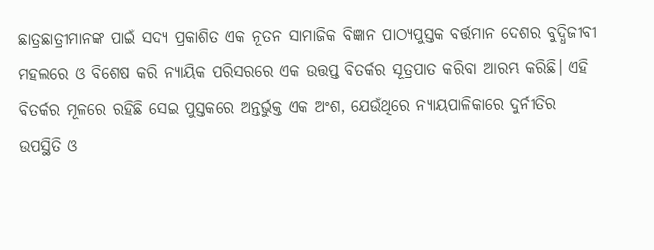ଛାତ୍ରଛାତ୍ରୀମାନଙ୍କ ପାଇଁ ସଦ୍ୟ ପ୍ରକାଶିତ ଏକ ନୂତନ ସାମାଜିକ ବିଜ୍ଞାନ ପାଠ୍ୟପୁସ୍ତକ ବର୍ତ୍ତମାନ ଦେଶର ବୁଦ୍ଧିଜୀବୀ ମହଲରେ ଓ ବିଶେଷ କରି ନ୍ୟାୟିକ ପରିସରରେ ଏକ ଉତ୍ତପ୍ତ ବିତର୍କର ସୂତ୍ରପାତ କରିବା ଆରମ୍ଭ କରିଛି। ଏହି ବିତର୍କର ମୂଳରେ ରହିଛି ସେଇ ପୁସ୍ତକରେ ଅନ୍ତର୍ଭୁକ୍ତ ଏକ ଅଂଶ, ଯେଉଁଥିରେ ନ୍ୟାୟପାଳିକାରେ ଦୁର୍ନୀତିର ଉପସ୍ଥିତି ଓ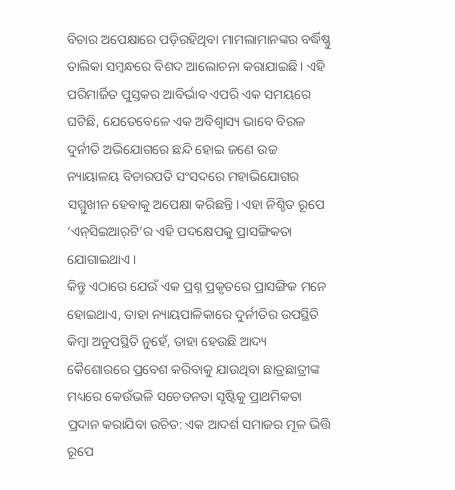ବିଚାର ଅପେକ୍ଷାରେ ପଡ଼ିରହିଥିବା ମାମଲାମାନଙ୍କର ବର୍ଦ୍ଧିଷ୍ଣୁ ତାଲିକା ସମ୍ବନ୍ଧରେ ବିଶଦ ଆଲୋଚନା କରାଯାଇଛି। ଏହି ପରିମାର୍ଜିତ ପୁସ୍ତକର ଆବିର୍ଭାବ ଏପରି ଏକ ସମୟରେ ଘଟିଛି, ଯେତେବେଳେ ଏକ ଅବିଶ୍ବାସ୍ୟ ଭାବେ ବିରଳ ଦୁର୍ନୀତି ଅଭିଯୋଗରେ ଛନ୍ଦି ହୋଇ ଜଣେ ଉଚ୍ଚ ନ୍ୟାୟାଳୟ ବିଚାରପତି ସଂସଦରେ ମହାଭିଯୋଗର ସମ୍ମୁଖୀନ ହେବାକୁ ଅପେକ୍ଷା କରିଛନ୍ତି। ଏହା ନିଶ୍ଚିତ ରୂପେ ‘ଏନ୍‌ସିଇଆର୍‌ଟି’ର ଏହି ପଦକ୍ଷେପକୁ ପ୍ରାସଙ୍ଗିକତା ଯୋଗାଇଥାଏ।
କିନ୍ତୁ ଏଠାରେ ଯେଉଁ ଏକ ପ୍ରଶ୍ନ ପ୍ରକୃତରେ ପ୍ରାସଙ୍ଗିକ ମନେ ହୋଇଥାଏ, ତାହା ନ୍ୟାୟପାଳିକାରେ ଦୁର୍ନୀତିର ଉପସ୍ଥିତି କିମ୍ବା ଅନୁପସ୍ଥିତି ନୁହେଁ, ତାହା ହେଉଛି ଆଦ୍ୟ କୈଶୋରରେ ପ୍ରବେଶ କରିବାକୁ ଯାଉଥିବା ଛାତ୍ରଛାତ୍ରୀଙ୍କ ମଧ୍ୟରେ କେଉଁଭଳି ସଚେତନତା ସୃଷ୍ଟିକୁ ପ୍ରାଥମିକତା ପ୍ରଦାନ କରାଯିବା ଉଚିତ: ଏକ ଆଦର୍ଶ ସମାଜର ମୂଳ ଭିତ୍ତି ରୂପେ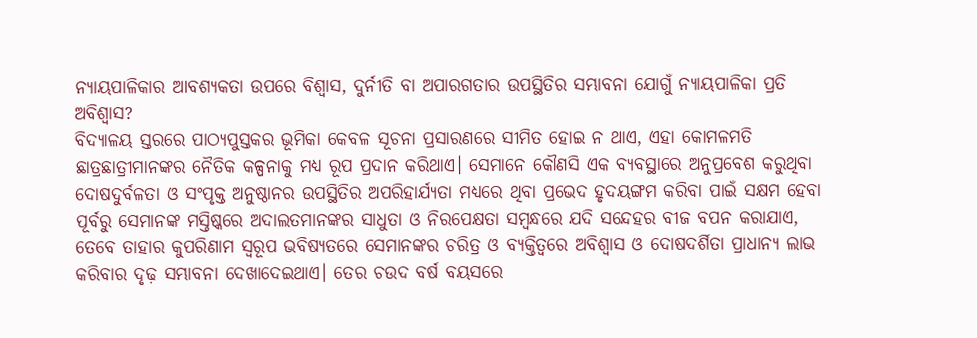ନ୍ୟାୟପାଳିକାର ଆବଶ୍ୟକତା ଉପରେ ବିଶ୍ବାସ, ଦୁର୍ନୀତି ବା ଅପାରଗତାର ଉପସ୍ଥିତିର ସମ୍ଭାବନା ଯୋଗୁଁ ନ୍ୟାୟପାଳିକା ପ୍ରତି ଅବିଶ୍ବାସ?
ବିଦ୍ୟାଳୟ ସ୍ତରରେ ପାଠ୍ୟପୁସ୍ତକର ଭୂମିକା କେବଳ ସୂଚନା ପ୍ରସାରଣରେ ସୀମିତ ହୋଇ ନ ଥାଏ, ଏହା କୋମଳମତି ଛାତ୍ରଛାତ୍ରୀମାନଙ୍କର ନୈତିକ କଳ୍ପନାକୁ ମଧ୍ୟ ରୂପ ପ୍ରଦାନ କରିଥାଏ। ସେମାନେ କୌଣସି ଏକ ବ୍ୟବସ୍ଥାରେ ଅନୁପ୍ରବେଶ କରୁଥିବା ଦୋଷଦୁର୍ବଳତା ଓ ସଂପୃକ୍ତ ଅନୁଷ୍ଠାନର ଉପସ୍ଥିତିର ଅପରିହାର୍ଯ୍ୟତା ମଧ୍ୟରେ ଥିବା ପ୍ରଭେଦ ହୃଦୟଙ୍ଗମ କରିବା ପାଇଁ ସକ୍ଷମ ହେବା ପୂର୍ବରୁ ସେମାନଙ୍କ ମସ୍ତିଷ୍କରେ ଅଦାଲତମାନଙ୍କର ସାଧୁତା ଓ ନିରପେକ୍ଷତା ସମ୍ବନ୍ଧରେ ଯଦି ସନ୍ଦେହର ବୀଜ ବପନ କରାଯାଏ, ତେବେ ତାହାର କୁପରିଣାମ ସ୍ବରୂପ ଭବିଷ୍ୟତରେ ସେମାନଙ୍କର ଚରିତ୍ର ଓ ବ୍ୟକ୍ତିତ୍ବରେ ଅବିଶ୍ବାସ ଓ ଦୋଷଦର୍ଶିତା ପ୍ରାଧାନ୍ୟ ଲାଭ କରିବାର ଦୃଢ଼ ସମ୍ଭାବନା ଦେଖାଦେଇଥାଏ। ତେର ଚଉଦ ବର୍ଷ ବୟସରେ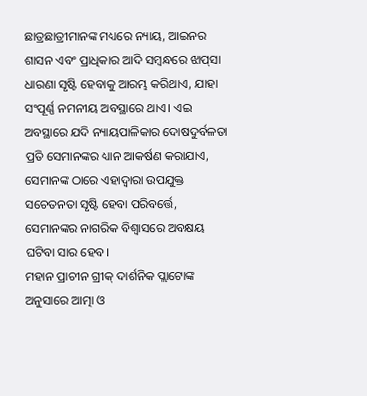ଛାତ୍ରଛାତ୍ରୀମାନଙ୍କ ମଧ୍ୟରେ ନ୍ୟାୟ, ଆଇନର ଶାସନ ଏବଂ ପ୍ରାଧିକାର ଆଦି ସମ୍ବନ୍ଧରେ ଝାପ୍‌ସା ଧାରଣା ସୃଷ୍ଟି ହେବାକୁ ଆରମ୍ଭ କରିଥାଏ, ଯାହା ସଂପୂର୍ଣ୍ଣ ନମନୀୟ ଅବସ୍ଥାରେ ଥାଏ। ଏଇ ଅବସ୍ଥାରେ ଯଦି ନ୍ୟାୟପାଳିକାର ଦୋଷଦୁର୍ବଳତା ପ୍ରତି ସେମାନଙ୍କର ଧ୍ୟାନ ଆକର୍ଷଣ କରାଯାଏ, ସେମାନଙ୍କ ଠାରେ ଏହାଦ୍ବାରା ଉପଯୁକ୍ତ ସଚେତନତା ସୃଷ୍ଟି ହେବା ପରିବର୍ତ୍ତେ, ସେମାନଙ୍କର ନାଗରିକ ବିଶ୍ବାସରେ ଅବକ୍ଷୟ ଘଟିବା ସାର ହେବ।
ମହାନ ପ୍ରାଚୀନ ଗ୍ରୀକ୍ ଦାର୍ଶନିକ ପ୍ଲାଟୋଙ୍କ ଅନୁସାରେ ଆତ୍ମା ଓ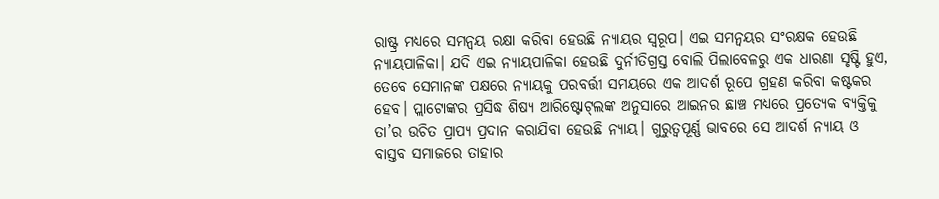ରାଷ୍ଟ୍ର ମଧ୍ୟରେ ସମନ୍ବୟ ରକ୍ଷା କରିବା ହେଉଛି ନ୍ୟାୟର ସ୍ବରୂପ। ଏଇ ସମନ୍ବୟର ସଂରକ୍ଷକ ହେଉଛି ନ୍ୟାୟପାଳିକା। ଯଦି ଏଇ ନ୍ୟାୟପାଳିକା ହେଉଛି ଦୁର୍ନୀତିଗ୍ରସ୍ତ ବୋଲି ପିଲାବେଳରୁ ଏକ ଧାରଣା ସୃଷ୍ଟି ହୁଏ, ତେବେ ସେମାନଙ୍କ ପକ୍ଷରେ ନ୍ୟାୟକୁ ପରବର୍ତ୍ତୀ ସମୟରେ ଏକ ଆଦର୍ଶ ରୂପେ ଗ୍ରହଣ କରିବା କଷ୍ଟକର ହେବ। ପ୍ଲାଟୋଙ୍କର ପ୍ରସିଦ୍ଧ ଶିଷ୍ୟ ଆରିଷ୍ଟୋଟ୍‌ଲଙ୍କ ଅନୁସାରେ ଆଇନର ଛାଞ୍ଚ ମଧ୍ୟରେ ପ୍ରତ୍ୟେକ ବ୍ୟକ୍ତିକୁ ତା’ର ଉଚିତ ପ୍ରାପ୍ୟ ପ୍ରଦାନ କରାଯିବା ହେଉଛି ନ୍ୟାୟ। ଗୁରୁତ୍ବପୂର୍ଣ୍ଣ ଭାବରେ ସେ ଆଦର୍ଶ ନ୍ୟାୟ ଓ ବାସ୍ତବ ସମାଜରେ ତାହାର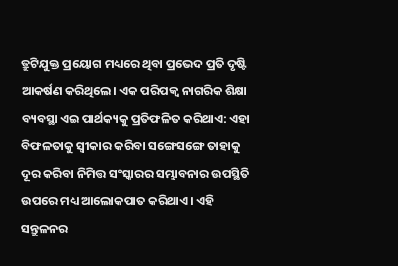ତ୍ରୁଟିଯୁକ୍ତ ପ୍ରୟୋଗ ମଧ୍ୟରେ ଥିବା ପ୍ରଭେଦ ପ୍ରତି ଦୃଷ୍ଟି ଆକର୍ଷଣ କରିଥିଲେ। ଏକ ପରିପକ୍ବ ନାଗରିକ ଶିକ୍ଷା ବ୍ୟବସ୍ଥା ଏଇ ପାର୍ଥକ୍ୟକୁ ପ୍ରତିଫଳିତ କରିଥାଏ: ଏହା ବିଫଳତାକୁ ସ୍ବୀକାର କରିବା ସଙ୍ଗେସଙ୍ଗେ ତାହାକୁ ଦୂର କରିବା ନିମିତ୍ତ ସଂସ୍କାରର ସମ୍ଭାବନାର ଉପସ୍ଥିତି ଉପରେ ମଧ୍ୟ ଆଲୋକପାତ କରିଥାଏ। ଏହି ସନ୍ତୁଳନର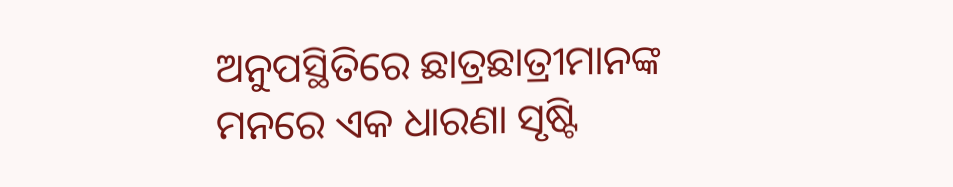ଅନୁପସ୍ଥିତିରେ ଛାତ୍ରଛାତ୍ରୀମାନଙ୍କ ମନରେ ଏକ ଧାରଣା ସୃଷ୍ଟି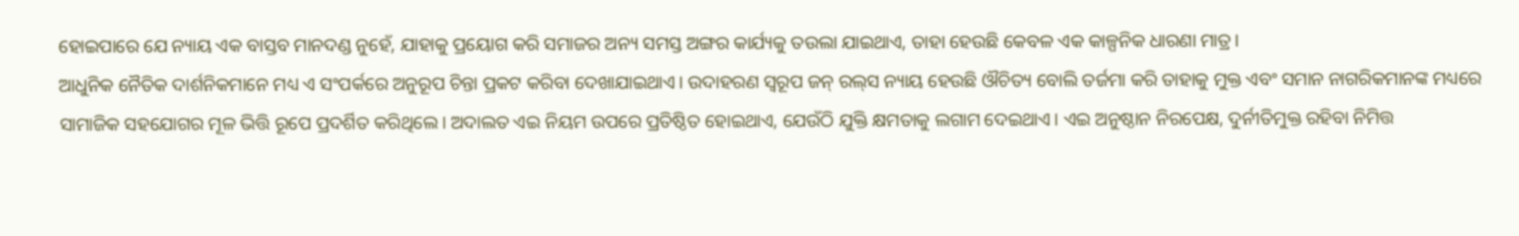ହୋଇପାରେ ଯେ ନ୍ୟାୟ ଏକ ବାସ୍ତବ ମାନଦଣ୍ଡ ନୁହେଁ, ଯାହାକୁ ପ୍ରୟୋଗ କରି ସମାଜର ଅନ୍ୟ ସମସ୍ତ ଅଙ୍ଗର କାର୍ଯ୍ୟକୁ ତଉଲା ଯାଇଥାଏ, ତାହା ହେଉଛି କେବଳ ଏକ କାଳ୍ପନିକ ଧାରଣା ମାତ୍ର।
ଆଧୁନିକ ନୈତିକ ଦାର୍ଶନିକମାନେ ମଧ୍ୟ ଏ ସଂପର୍କରେ ଅନୁରୂପ ଚିନ୍ତା ପ୍ରକଟ କରିବା ଦେଖାଯାଇଥାଏ। ଉଦାହରଣ ସ୍ବରୂପ ଜନ୍ ରଲ୍‌ସ ନ୍ୟାୟ ହେଉଛି ଔଚିତ୍ୟ ବୋଲି ତର୍ଜମା କରି ତାହାକୁ ମୁକ୍ତ ଏବଂ ସମାନ ନାଗରିକମାନଙ୍କ ମଧ୍ୟରେ ସାମାଜିକ ସହଯୋଗର ମୂଳ ଭିତ୍ତି ରୂପେ ପ୍ରଦର୍ଶିତ କରିଥିଲେ। ଅଦାଲତ ଏଇ ନିୟମ ଉପରେ ପ୍ରତିଷ୍ଠିତ ହୋଇଥାଏ, ଯେଉଁଠି ଯୁକ୍ତି କ୍ଷମତାକୁ ଲଗାମ ଦେଇଥାଏ। ଏଇ ଅନୁଷ୍ଠାନ ନିରପେକ୍ଷ, ଦୁର୍ନୀତିମୁକ୍ତ ରହିବା ନିମିତ୍ତ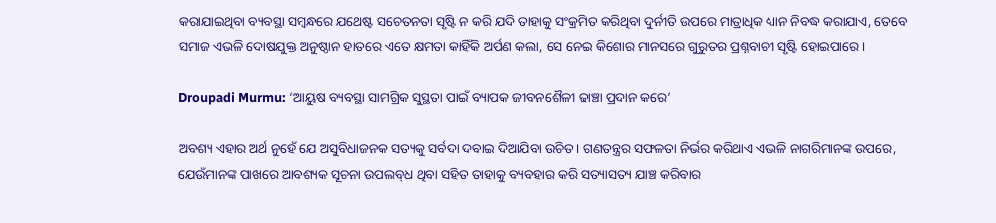କରାଯାଇଥିବା ବ୍ୟବସ୍ଥା ସମ୍ବନ୍ଧରେ ଯଥେଷ୍ଟ ସଚେତନତା ସୃଷ୍ଟି ନ କରି ଯଦି ତାହାକୁ ସଂକ୍ରମିତ କରିଥିବା ଦୁର୍ନୀତି ଉପରେ ମାତ୍ରାଧିକ ଧ୍ୟାନ ନିବଦ୍ଧ କରାଯାଏ, ତେବେ ସମାଜ ଏଭଳି ଦୋଷଯୁକ୍ତ ଅନୁଷ୍ଠାନ ହାତରେ ଏତେ କ୍ଷମତା କାହିଁକି ଅର୍ପଣ କଲା, ସେ ନେଇ କିଶୋର ମାନସରେ ଗୁରୁତର ପ୍ରଶ୍ନବାଚୀ ସୃଷ୍ଟି ହୋଇପାରେ।

Droupadi Murmu: ‘ଆୟୁଷ ବ୍ୟବସ୍ଥା ସାମଗ୍ରିକ ସୁସ୍ଥତା ପାଇଁ ବ୍ୟାପକ ଜୀବନଶୈଳୀ ଢାଞ୍ଚା ପ୍ରଦାନ କରେ’

ଅବଶ୍ୟ ଏହାର ଅର୍ଥ ନୁହେଁ ଯେ ଅସୁବିଧାଜନକ ସତ୍ୟକୁ ସର୍ବଦା ଦବାଇ ଦିଆଯିବା ଉଚିତ। ଗଣତନ୍ତ୍ରର ସଫଳତା ନିର୍ଭର କରିଥାଏ ଏଭଳି ନାଗରିମାନଙ୍କ ଉପରେ, ଯେଉଁମାନଙ୍କ ପାଖରେ ଆବଶ୍ୟକ ସୂଚନା ଉପଲବ୍‌ଧ ଥିବା ସହିତ ତାହାକୁ ବ୍ୟବହାର କରି ସତ୍ୟାସତ୍ୟ ଯାଞ୍ଚ କରିବାର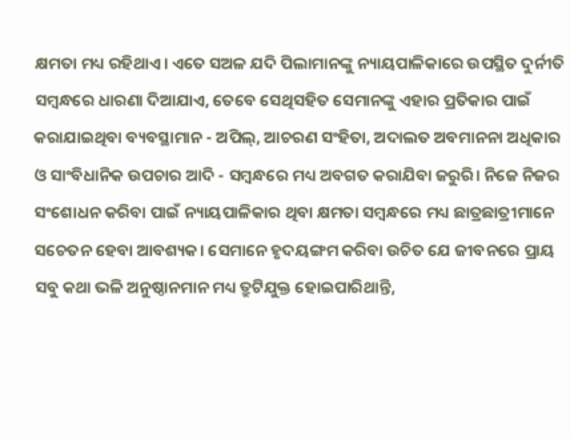କ୍ଷମତା ମଧ୍ୟ ରହିଥାଏ। ଏତେ ସଅଳ ଯଦି ପିଲାମାନଙ୍କୁ ନ୍ୟାୟପାଳିକାରେ ଉପସ୍ଥିତ ଦୁର୍ନୀତି ସମ୍ବନ୍ଧରେ ଧାରଣା ଦିଆଯାଏ, ତେବେ ସେଥିସହିତ ସେମାନଙ୍କୁ ଏହାର ପ୍ରତିକାର ପାଇଁ କରାଯାଇଥିବା ବ୍ୟବସ୍ଥାମାନ - ଅପିଲ୍, ଆଚରଣ ସଂହିତା, ଅଦାଲତ ଅବମାନନା ଅଧିକାର ଓ ସାଂବିଧାନିକ ଉପଚାର ଆଦି - ସମ୍ବନ୍ଧରେ ମଧ୍ୟ ଅବଗତ କରାଯିବା ଜରୁରି। ନିଜେ ନିଜର ସଂଶୋଧନ କରିବା ପାଇଁ ନ୍ୟାୟପାଳିକାର ଥିବା କ୍ଷମତା ସମ୍ବନ୍ଧରେ ମଧ୍ୟ ଛାତ୍ରଛାତ୍ରୀମାନେ ସଚେତନ ହେବା ଆବଶ୍ୟକ। ସେମାନେ ହୃଦୟଙ୍ଗମ କରିବା ଉଚିତ ଯେ ଜୀବନରେ ପ୍ରାୟ ସବୁ କଥା ଭଳି ଅନୁଷ୍ଠାନମାନ ମଧ୍ୟ ତ୍ରୁଟିଯୁକ୍ତ ହୋଇପାରିଥାନ୍ତି,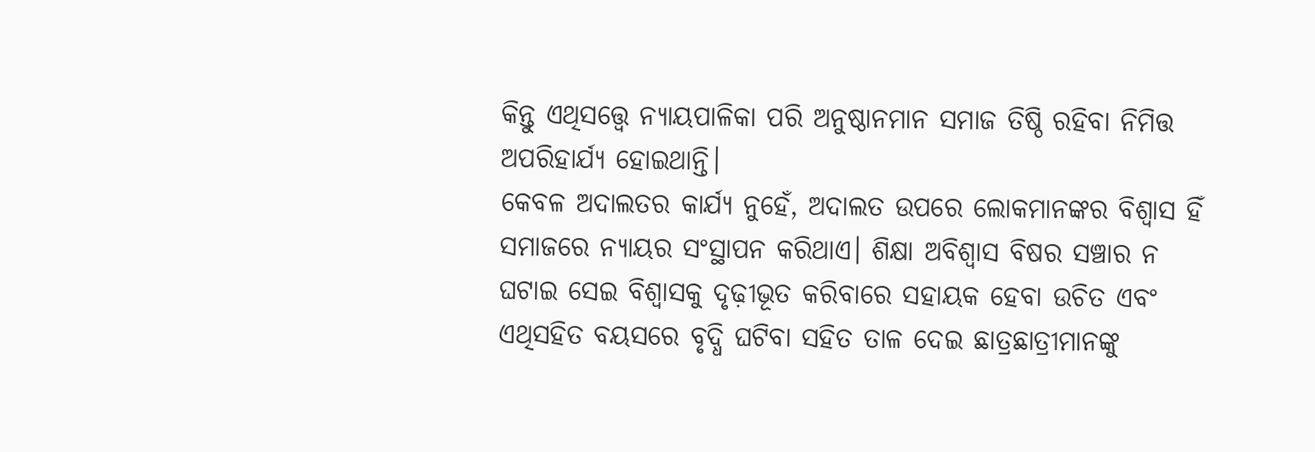କିନ୍ତୁ ଏଥିସତ୍ତ୍ବେ ନ୍ୟା‌ୟପାଳିକା ପରି ଅନୁଷ୍ଠାନମାନ ସମାଜ ତିଷ୍ଠି ରହିବା ନିମିତ୍ତ ଅପରିହାର୍ଯ୍ୟ ହୋଇଥାନ୍ତି।
କେବଳ ଅଦାଲତର କାର୍ଯ୍ୟ ନୁହେଁ, ଅଦାଲତ ଉପରେ ଲୋକମାନଙ୍କର ବିଶ୍ବାସ ହିଁ ସମାଜରେ ନ୍ୟାୟର ସଂସ୍ଥାପନ କରିଥାଏ। ଶିକ୍ଷା ଅବିଶ୍ବାସ ବିଷର ସଞ୍ଚାର ନ ଘଟାଇ ସେଇ ବିଶ୍ବାସକୁ ଦୃଢ଼ୀଭୂତ କରିବାରେ ସହାୟକ ହେବା ଉଚିତ ଏବଂ ଏଥିସହିତ ବୟସରେ ବୃଦ୍ଧି ଘଟିବା ସହିତ ତାଳ ଦେଇ ଛାତ୍ରଛାତ୍ରୀମାନଙ୍କୁ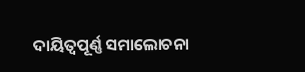ଦାୟିତ୍ବପୂର୍ଣ୍ଣ ସମାଲୋଚନା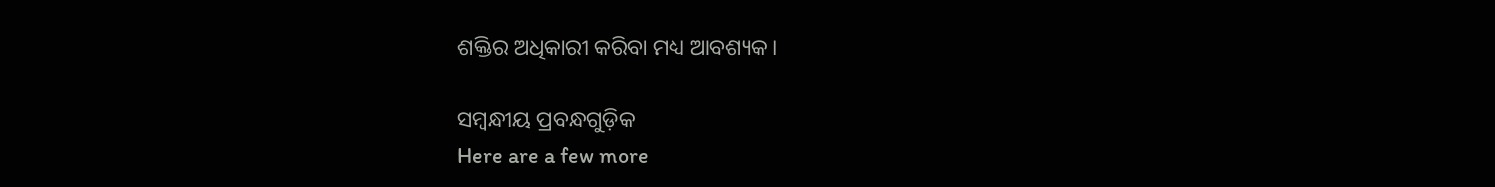ଶକ୍ତିର ଅଧିକାରୀ କରିବା ମଧ୍ୟ ଆବଶ୍ୟକ।

ସମ୍ବନ୍ଧୀୟ ପ୍ରବନ୍ଧଗୁଡ଼ିକ
Here are a few more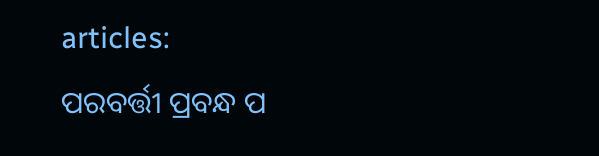articles:
ପରବର୍ତ୍ତୀ ପ୍ରବନ୍ଧ ପ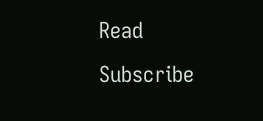Read
Subscribe